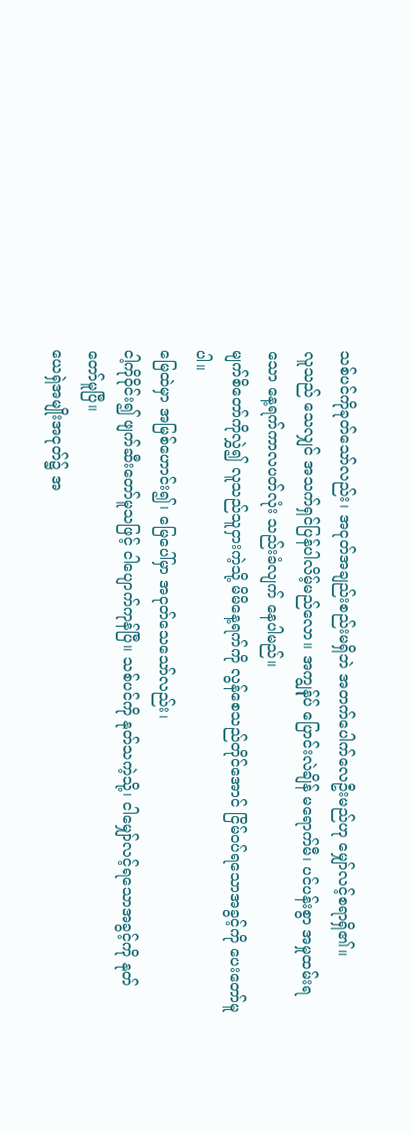သစ်ပင်ကိုခုတ်သော်လည်း၊ အငုတ်အချည်းစည်းမရှိဘဲ အတက်ပေါက်လေဦးမည်ဟု မျှော်လင့်စရာရှိ၏။
လူသည် သေလျှင် အသက်ရှင်ပြန်ပါလိမ့်မည်လော။ အကျွန်ုပ် ပြောင်းလဲချိန် မရောက်မီ၊ ပင်ပန်းစွာ အမှုထမ်းရသော နေ့ရက်ကာလပတ်လုံး သည်းခံလျက် နေပါမည်။
မျက်စိတော်ကိုလွှဲ၍ လူသည်သူငှားကဲ့သို့ မိမိနေ့ရက်ကို လွန်စေသည်တိုင်အောင် ငြိမ်ဝပ်ရသောအခွင့်ကို ပေးတော်မူပါ။
မြေထဲမှာ အမြစ်ဟောင်း၍၊ မြေပေါ်မှာ အငုတ်သေသော်လည်း၊
ငါ့ကိုဝိုင်း၍ ဖျက်ဆီးတော်မူသဖြင့် ငါပျောက်ကုန်ပြီ။ သစ်ပင်ကို နုတ်သကဲ့သို့၊ ငါမျှော်လင့်ရသောအခွင့်ကို နုတ်တော်မူပြီ။
ယေရှဲအမျိုးအငုတ်၌ အ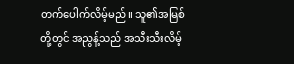တက်ပေါက်လိမ့်မည်။ သူ၏အမြစ်တို့တွင် အညွန့်သည် အသီးသီးလိမ့်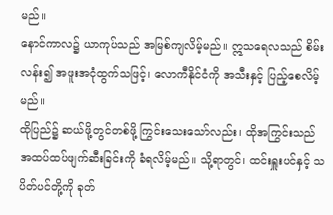မည်။
နောင်ကာလ၌ ယာကုပ်သည် အမြစ်ကျလိမ့်မည်။ ဣသရေလသည် စိမ်းလန်း၍ အဖူးအငုံထွက်သဖြင့်၊ လောကီနိုင်ငံကို အသီးနှင့် ပြည့်စေလိမ့်မည်။
ထိုပြည်၌ ဆယ်ဖို့တွင်တစ်ဖို့ ကြွင်းသေးသော်လည်း၊ ထိုအကြွင်းသည် အထပ်ထပ်ဖျက်ဆီးခြင်းကို ခံရလိမ့်မည်။ သို့ရာတွင်၊ ထင်းရှူးပင်နှင့် သပိတ်ပင်တို့ကို ခုတ်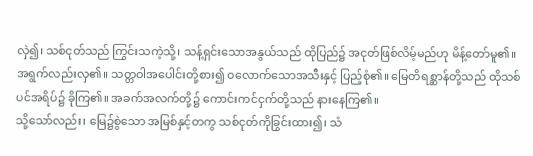လှဲ၍၊ သစ်ငုတ်သည် ကြွင်းသကဲ့သို့၊ သန့်ရှင်းသောအနွယ်သည် ထိုပြည်၌ အငုတ်ဖြစ်လိမ့်မည်ဟု မိန့်တော်မူ၏။
အရွက်လည်းလှ၏။ သတ္တဝါအပေါင်းတို့စား၍ ဝလောက်သောအသီးနှင့် ပြည့်စုံ၏။ မြေတိရစ္ဆာန်တို့သည် ထိုသစ်ပင်အရိပ်၌ ခိုကြ၏။ အခက်အလက်တို့၌ ကောင်းကင်ငှက်တို့သည် နားနေကြ၏။
သို့သော်လည်း၊ မြေ၌စွဲသော အမြစ်နှင့်တကွ သစ်ငုတ်ကိုခြွင်းထား၍၊ သံ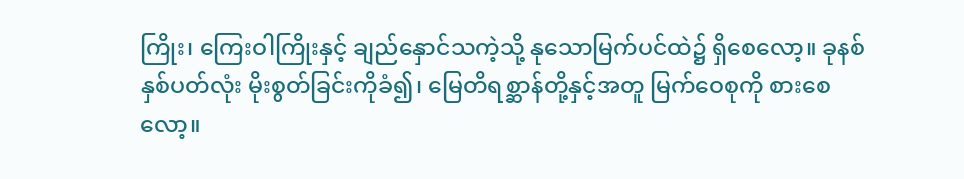ကြိုး၊ ကြေးဝါကြိုးနှင့် ချည်နှောင်သကဲ့သို့ နုသောမြက်ပင်ထဲ၌ ရှိစေလော့။ ခုနစ်နှစ်ပတ်လုံး မိုးစွတ်ခြင်းကိုခံ၍၊ မြေတိရစ္ဆာန်တို့နှင့်အတူ မြက်ဝေစုကို စားစေလော့။